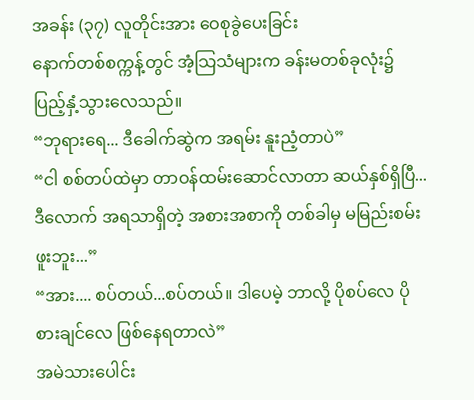အခန်း (၃၇) လူတိုင်းအား ဝေစုခွဲပေးခြင်း
နောက်တစ်စက္ကန့်တွင် အံ့သြသံများက ခန်းမတစ်ခုလုံး၌ ပြည့်နှံ့သွားလေသည်။
“ဘုရားရေ... ဒီခေါက်ဆွဲက အရမ်း နူးညံ့တာပဲ”
“ငါ စစ်တပ်ထဲမှာ တာဝန်ထမ်းဆောင်လာတာ ဆယ်နှစ်ရှိပြီ... ဒီလောက် အရသာရှိတဲ့ အစားအစာကို တစ်ခါမှ မမြည်းစမ်းဖူးဘူး...”
“အား.... စပ်တယ်...စပ်တယ်။ ဒါပေမဲ့ ဘာလို့ ပိုစပ်လေ ပိုစားချင်လေ ဖြစ်နေရတာလဲ”
အမဲသားပေါင်း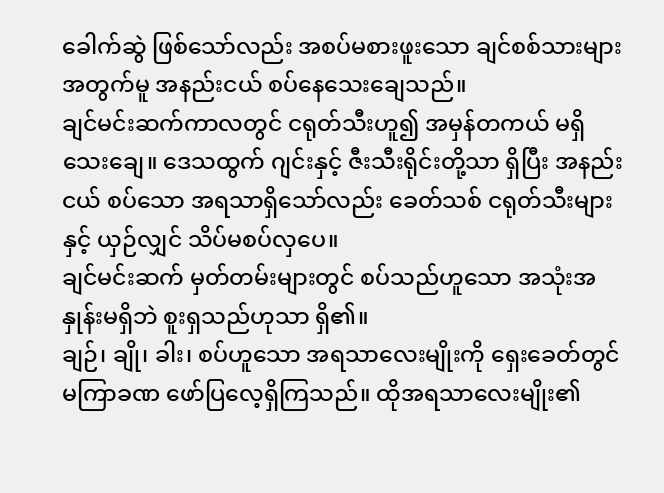ခေါက်ဆွဲ ဖြစ်သော်လည်း အစပ်မစားဖူးသော ချင်စစ်သားများအတွက်မူ အနည်းငယ် စပ်နေသေးချေသည်။
ချင်မင်းဆက်ကာလတွင် ငရုတ်သီးဟူ၍ အမှန်တကယ် မရှိသေးချေ။ ဒေသထွက် ဂျင်းနှင့် ဇီးသီးရိုင်းတို့သာ ရှိပြီး အနည်းငယ် စပ်သော အရသာရှိသော်လည်း ခေတ်သစ် ငရုတ်သီးများနှင့် ယှဉ်လျှင် သိပ်မစပ်လှပေ။
ချင်မင်းဆက် မှတ်တမ်းများတွင် စပ်သည်ဟူသော အသုံးအနှုန်းမရှိဘဲ စူးရှသည်ဟုသာ ရှိ၏။
ချဉ်၊ ချို၊ ခါး၊ စပ်ဟူသော အရသာလေးမျိုးကို ရှေးခေတ်တွင် မကြာခဏ ဖော်ပြလေ့ရှိကြသည်။ ထိုအရသာလေးမျိုး၏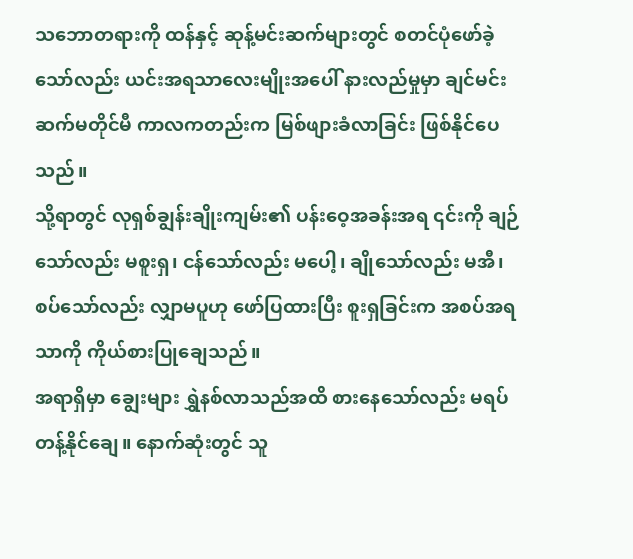သဘောတရားကို ထန်နှင့် ဆုန့်မင်းဆက်များတွင် စတင်ပုံဖော်ခဲ့သော်လည်း ယင်းအရသာလေးမျိုးအပေါ် နားလည်မှုမှာ ချင်မင်းဆက်မတိုင်မီ ကာလကတည်းက မြစ်ဖျားခံလာခြင်း ဖြစ်နိုင်ပေသည်။
သို့ရာတွင် လုရှစ်ချွန်းချိုးကျမ်း၏ ပန်းဝေ့အခန်းအရ ၎င်းကို ချဉ်သော်လည်း မစူးရှ၊ ငန်သော်လည်း မပေါ့၊ ချိုသော်လည်း မအီ၊ စပ်သော်လည်း လျှာမပူဟု ဖော်ပြထားပြီး စူးရှခြင်းက အစပ်အရသာကို ကိုယ်စားပြုချေသည်။
အရာရှိမှာ ချွေးများ ရွှဲနစ်လာသည်အထိ စားနေသော်လည်း မရပ်တန့်နိုင်ချေ။ နောက်ဆုံးတွင် သူ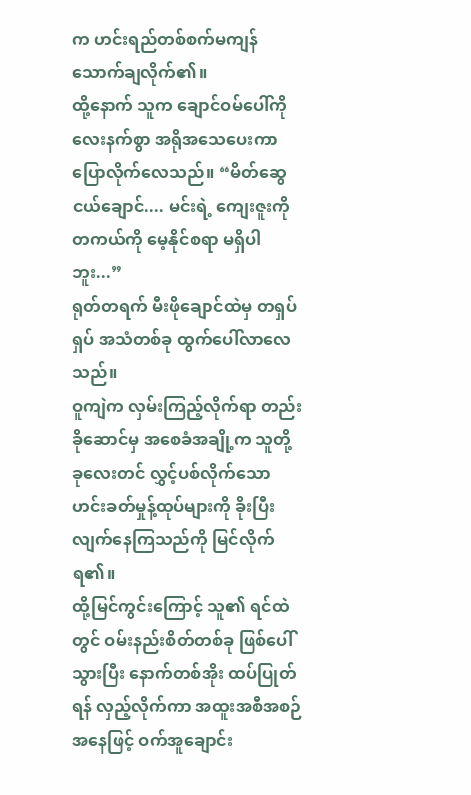က ဟင်းရည်တစ်စက်မကျန် သောက်ချလိုက်၏။
ထို့နောက် သူက ချောင်ဝမ်ပေါ်ကို လေးနက်စွာ အရိုအသေပေးကာ ပြောလိုက်လေသည်။ “မိတ်ဆွေငယ်ချောင်.... မင်းရဲ့ ကျေးဇူးကို တကယ်ကို မေ့နိုင်စရာ မရှိပါဘူး...”
ရုတ်တရက် မီးဖိုချောင်ထဲမှ တရှပ်ရှပ် အသံတစ်ခု ထွက်ပေါ်လာလေသည်။
ဝူကျဲက လှမ်းကြည့်လိုက်ရာ တည်းခိုဆောင်မှ အစေခံအချို့က သူတို့ ခုလေးတင် လွှင့်ပစ်လိုက်သော ဟင်းခတ်မှုန့်ထုပ်များကို ခိုးပြီး လျက်နေကြသည်ကို မြင်လိုက်ရ၏။
ထို့မြင်ကွင်းကြောင့် သူ၏ ရင်ထဲတွင် ဝမ်းနည်းစိတ်တစ်ခု ဖြစ်ပေါ်သွားပြီး နောက်တစ်အိုး ထပ်ပြုတ်ရန် လှည့်လိုက်ကာ အထူးအစီအစဉ်အနေဖြင့် ဝက်အူချောင်း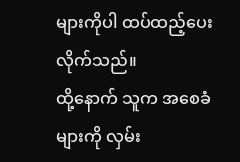များကိုပါ ထပ်ထည့်ပေးလိုက်သည်။
ထို့နောက် သူက အစေခံများကို လှမ်း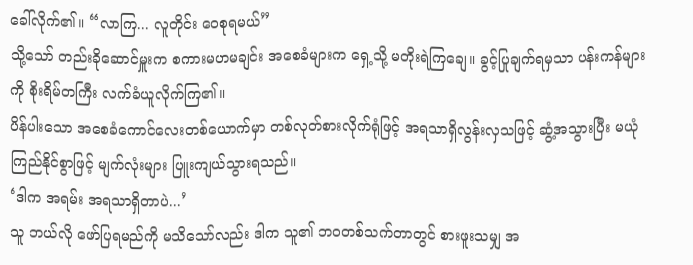ခေါ်လိုက်၏။ “လာကြ... လူတိုင်း ဝေစုရမယ်”
သို့သော် တည်းခိုဆောင်မှူးက စကားမဟမချင်း အစေခံများက ရှေ့သို့ မတိုးရဲကြချေ။ ခွင့်ပြုချက်ရမှသာ ပန်းကန်များကို စိုးရိမ်တကြီး လက်ခံယူလိုက်ကြ၏။
ပိန်ပါးသော အစေခံကောင်လေးတစ်ယောက်မှာ တစ်လုတ်စားလိုက်ရုံဖြင့် အရသာရှိလွန်းလှသဖြင့် ဆွံ့အသွားပြီး မယုံကြည်နိုင်စွာဖြင့် မျက်လုံးများ ပြူးကျယ်သွားရသည်။
‘ဒါက အရမ်း အရသာရှိတာပဲ...’
သူ ဘယ်လို ဖော်ပြရမည်ကို မသိသော်လည်း ဒါက သူ၏ ဘဝတစ်သက်တာတွင် စားဖူးသမျှ အ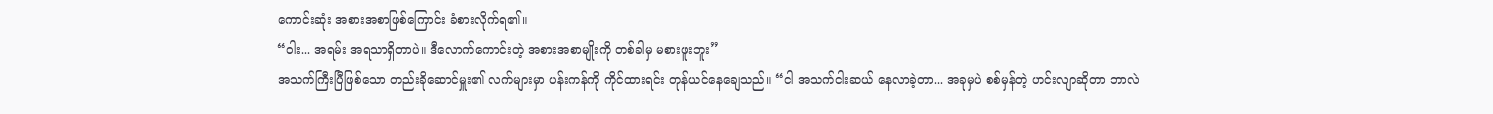ကောင်းဆုံး အစားအစာဖြစ်ကြောင်း ခံစားလိုက်ရ၏။
“ဝါး... အရမ်း အရသာရှိတာပဲ။ ဒီလောက်ကောင်းတဲ့ အစားအစာမျိုးကို တစ်ခါမှ မစားဖူးဘူး”
အသက်ကြီးပြီဖြစ်သော တည်းခိုဆောင်မှူး၏ လက်များမှာ ပန်းကန်ကို ကိုင်ထားရင်း တုန်ယင်နေချေသည်။ “ငါ အသက်ငါးဆယ် နေလာခဲ့တာ... အခုမှပဲ စစ်မှန်တဲ့ ဟင်းလျာဆိုတာ ဘာလဲ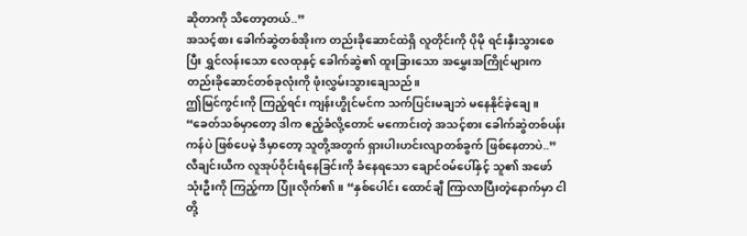ဆိုတာကို သိတော့တယ်..”
အသင့်စား ခေါက်ဆွဲတစ်အိုးက တည်းခိုဆောင်ထဲရှိ လူတိုင်းကို ပိုမို ရင်းနှီးသွားစေပြီး ရွှင်လန်းသော လေထုနှင့် ခေါက်ဆွဲ၏ ထူးခြားသော အမွှေးအကြိုင်များက တည်းခိုဆောင်တစ်ခုလုံးကို ဖုံးလွှမ်းသွားချေသည်။
ဤမြင်ကွင်းကို ကြည့်ရင်း ကျန်းဟွိုင်မင်က သက်ပြင်းမချဘဲ မနေနိုင်ခဲ့ချေ။ “ခေတ်သစ်မှာတော့ ဒါက ဧည့်ခံလို့တောင် မကောင်းတဲ့ အသင့်စား ခေါက်ဆွဲတစ်ပန်းကန်ပဲ ဖြစ်ပေမဲ့ ဒီမှာတော့ သူတို့အတွက် ရှားပါးဟင်းလျာတစ်ခွက် ဖြစ်နေတာပဲ..”
လီချင်းယီက လူအုပ်ဝိုင်းရံနေခြင်းကို ခံနေရသော ချောင်ဝမ်ပေါ်နှင့် သူ၏ အဖော်သုံးဦးကို ကြည့်ကာ ပြုံးလိုက်၏။ “နှစ်ပေါင်း ထောင်ချီ ကြာလာပြီးတဲ့နောက်မှာ ငါတို့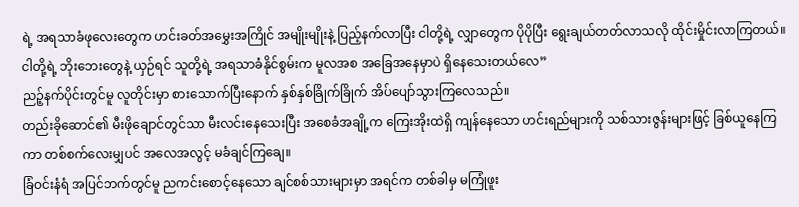ရဲ့ အရသာခံဖုလေးတွေက ဟင်းခတ်အမွှေးအကြိုင် အမျိုးမျိုးနဲ့ ပြည့်နက်လာပြီး ငါတို့ရဲ့ လျှာတွေက ပိုပိုပြီး ရွေးချယ်တတ်လာသလို ထိုင်းမှိုင်းလာကြတယ်။ ငါတို့ရဲ့ ဘိုးဘေးတွေနဲ့ ယှဉ်ရင် သူတို့ရဲ့ အရသာခံနိုင်စွမ်းက မူလအစ အခြေအနေမှာပဲ ရှိနေသေးတယ်လေ”
ညဉ့်နက်ပိုင်းတွင်မူ လူတိုင်းမှာ စားသောက်ပြီးနောက် နှစ်နှစ်ခြိုက်ခြိုက် အိပ်ပျော်သွားကြလေသည်။
တည်းခိုဆောင်၏ မီးဖိုချောင်တွင်သာ မီးလင်းနေသေးပြီး အစေခံအချို့က ကြေးအိုးထဲရှိ ကျန်နေသော ဟင်းရည်များကို သစ်သားဇွန်းများဖြင့် ခြစ်ယူနေကြကာ တစ်စက်လေးမျှပင် အလေအလွင့် မခံချင်ကြချေ။
ခြံဝင်းနံရံ အပြင်ဘက်တွင်မူ ညကင်းစောင့်နေသော ချင်စစ်သားများမှာ အရင်က တစ်ခါမှ မကြုံဖူး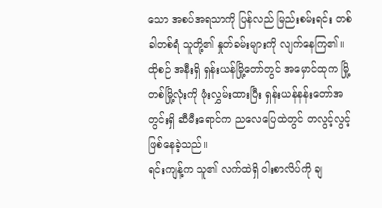သော အစပ်အရသာကို ပြန်လည် မြည်းစမ်းရင်း တစ်ခါတစ်ရံ သူတို့၏ နှုတ်ခမ်းများကို လျက်နေကြ၏။
ထိုစဉ် အနီးရှိ ရှန်းယန်မြို့တော်တွင် အမှောင်ထုက မြို့တစ်မြို့လုံးကို ဖုံးလွှမ်းထားပြီး ရှန်းယန်နန်းတော်အတွင်းရှိ ဆီမီးရောင်က ညလေပြေထဲတွင် တလွင့်လွင့် ဖြစ်နေခဲ့သည်။
ရင်းကျန့်က သူ၏ လက်ထဲရှိ ဝါးစာလိပ်ကို ချ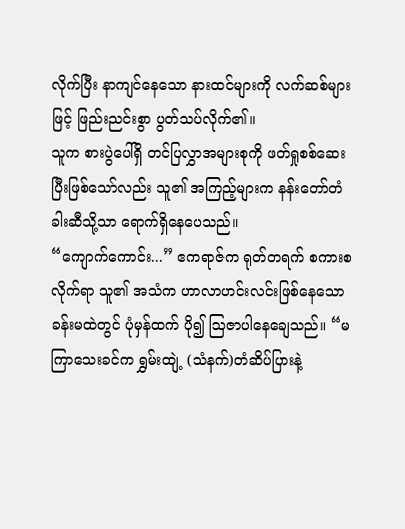လိုက်ပြီး နာကျင်နေသော နားထင်များကို လက်ဆစ်များဖြင့် ဖြည်းညင်းစွာ ပွတ်သပ်လိုက်၏။
သူက စားပွဲပေါ်ရှိ တင်ပြလွှာအများစုကို ဖတ်ရှုစစ်ဆေးပြီးဖြစ်သော်လည်း သူ၏ အကြည့်များက နန်းတော်တံခါးဆီသို့သာ ရောက်ရှိနေပေသည်။
“ကျောက်ကောင်း...” ဧကရာဇ်က ရုတ်တရက် စကားစလိုက်ရာ သူ၏ အသံက ဟာလာဟင်းလင်းဖြစ်နေသော ခန်းမထဲတွင် ပုံမှန်ထက် ပို၍ ဩဇာပါနေချေသည်။ “မကြာသေးခင်က ရွှမ်းထျဲ့ (သံနက်)တံဆိပ်ပြားနဲ့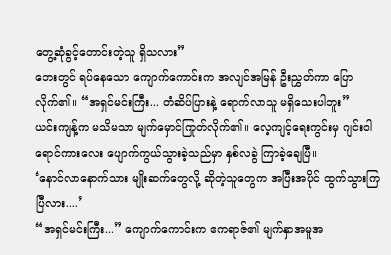တွေ့ဆုံခွင့်တောင်းတဲ့သူ ရှိသလား”
ဘေးတွင် ရပ်နေသော ကျောက်ကောင်းက အလျင်အမြန် ဦးညွှတ်ကာ ပြောလိုက်၏။ “အရှင်မင်းကြီး... တံဆိပ်ပြားနဲ့ ရောက်လာသူ မရှိသေးပါဘူး”
ယင်းကျန့်က မသိမသာ မျက်မှောင်ကြုတ်လိုက်၏။ လေ့ကျင့်ရေးကွင်းမှ ဂျင်းဝါရောင်ကားလေး ပျောက်ကွယ်သွားခဲ့သည်မှာ နှစ်လခွဲ ကြာခဲ့ချေပြီ။
‘နောင်လာနောက်သား မျိုးဆက်တွေလို့ ဆိုတဲ့သူတွေက အပြီးအပိုင် ထွက်သွားကြပြီလား....’
“အရှင်မင်းကြီး...” ကျောက်ကောင်းက ဧကရာဇ်၏ မျက်နှာအမူအ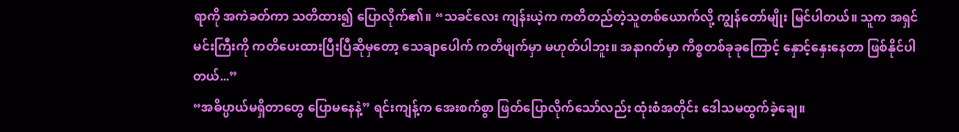ရာကို အကဲခတ်ကာ သတိထား၍ ပြောလိုက်၏။ “သခင်လေး ကျန်းယဲ့က ကတိတည်တဲ့သူတစ်ယောက်လို့ ကျွန်တော်မျိုး မြင်ပါတယ်။ သူက အရှင်မင်းကြီးကို ကတိပေးထားပြီးပြီဆိုမှတော့ သေချာပေါက် ကတိဖျက်မှာ မဟုတ်ပါဘူး။ အနာဂတ်မှာ ကိစ္စတစ်ခုခုကြောင့် နှောင့်နှေးနေတာ ဖြစ်နိုင်ပါတယ်...”
“အဓိပ္ပာယ်မရှိတာတွေ ပြောမနေနဲ့” ရင်းကျန့်က အေးစက်စွာ ဖြတ်ပြောလိုက်သော်လည်း ထုံးစံအတိုင်း ဒေါသမထွက်ခဲ့ချေ။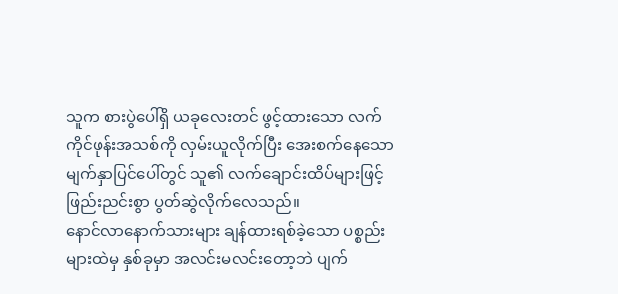သူက စားပွဲပေါ်ရှိ ယခုလေးတင် ဖွင့်ထားသော လက်ကိုင်ဖုန်းအသစ်ကို လှမ်းယူလိုက်ပြီး အေးစက်နေသော မျက်နှာပြင်ပေါ်တွင် သူ၏ လက်ချောင်းထိပ်များဖြင့် ဖြည်းညင်းစွာ ပွတ်ဆွဲလိုက်လေသည်။
နောင်လာနောက်သားများ ချန်ထားရစ်ခဲ့သော ပစ္စည်းများထဲမှ နှစ်ခုမှာ အလင်းမလင်းတော့ဘဲ ပျက်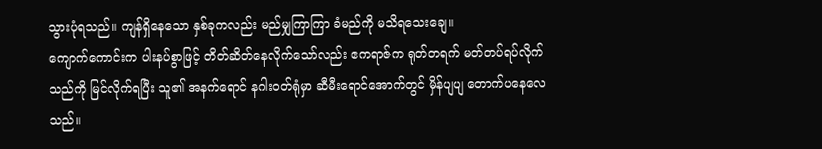သွားပုံရသည်။ ကျန်ရှိနေသော နှစ်ခုကလည်း မည်မျှကြာကြာ ခံမည်ကို မသိရသေးချေ။
ကျောက်ကောင်းက ပါးနပ်စွာဖြင့် တိတ်ဆိတ်နေလိုက်သော်လည်း ဧကရာဇ်က ရုတ်တရက် မတ်တပ်ရပ်လိုက်သည်ကို မြင်လိုက်ရပြီး သူ၏ အနက်ရောင် နဂါးဝတ်ရုံမှာ ဆီမီးရောင်အောက်တွင် မှိန်ပျပျ တောက်ပနေလေသည်။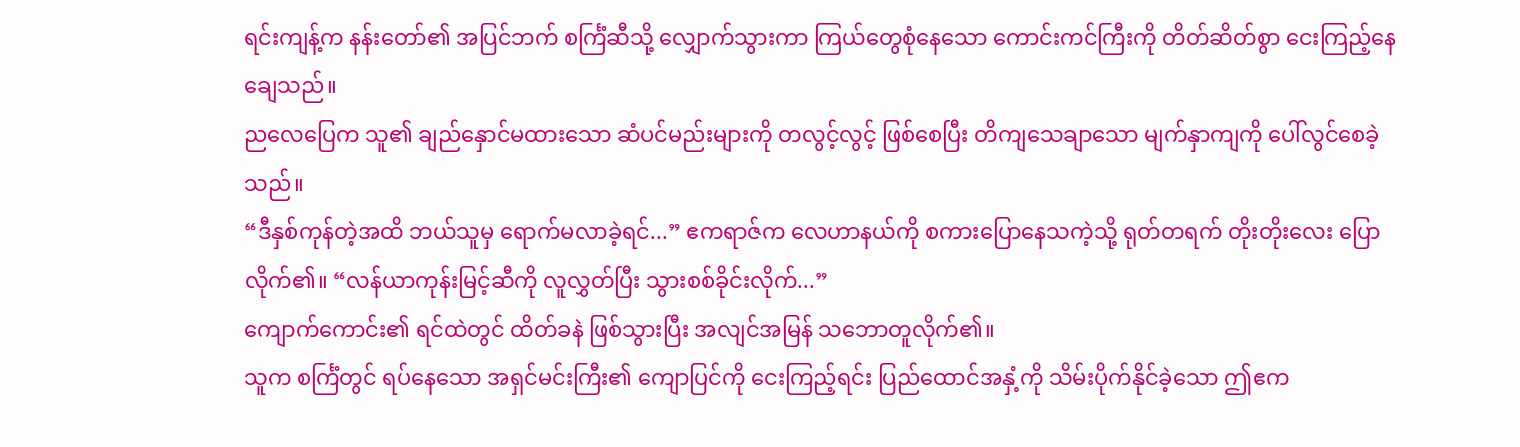ရင်းကျန့်က နန်းတော်၏ အပြင်ဘက် စင်္ကြံဆီသို့ လျှောက်သွားကာ ကြယ်တွေစုံနေသော ကောင်းကင်ကြီးကို တိတ်ဆိတ်စွာ ငေးကြည့်နေချေသည်။
ညလေပြေက သူ၏ ချည်နှောင်မထားသော ဆံပင်မည်းများကို တလွင့်လွင့် ဖြစ်စေပြီး တိကျသေချာသော မျက်နှာကျကို ပေါ်လွင်စေခဲ့သည်။
“ဒီနှစ်ကုန်တဲ့အထိ ဘယ်သူမှ ရောက်မလာခဲ့ရင်...” ဧကရာဇ်က လေဟာနယ်ကို စကားပြောနေသကဲ့သို့ ရုတ်တရက် တိုးတိုးလေး ပြောလိုက်၏။ “လန်ယာကုန်းမြင့်ဆီကို လူလွှတ်ပြီး သွားစစ်ခိုင်းလိုက်...”
ကျောက်ကောင်း၏ ရင်ထဲတွင် ထိတ်ခနဲ ဖြစ်သွားပြီး အလျင်အမြန် သဘောတူလိုက်၏။
သူက စင်္ကြံတွင် ရပ်နေသော အရှင်မင်းကြီး၏ ကျောပြင်ကို ငေးကြည့်ရင်း ပြည်ထောင်အနှံ့ကို သိမ်းပိုက်နိုင်ခဲ့သော ဤဧက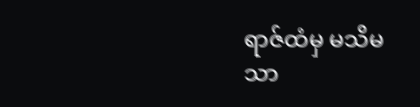ရာဇ်ထံမှ မသိမသာ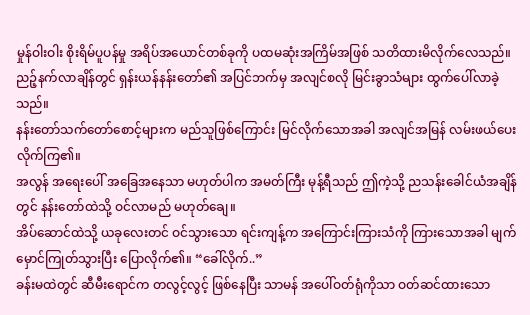မှုန်ဝါးဝါး စိုးရိမ်ပူပန်မှု အရိပ်အယောင်တစ်ခုကို ပထမဆုံးအကြိမ်အဖြစ် သတိထားမိလိုက်လေသည်။
ညဉ့်နက်လာချိန်တွင် ရှန်းယန်နန်းတော်၏ အပြင်ဘက်မှ အလျင်စလို မြင်းခွာသံများ ထွက်ပေါ်လာခဲ့သည်။
နန်းတော်သက်တော်စောင့်များက မည်သူဖြစ်ကြောင်း မြင်လိုက်သောအခါ အလျင်အမြန် လမ်းဖယ်ပေးလိုက်ကြ၏။
အလွန် အရေးပေါ် အခြေအနေသာ မဟုတ်ပါက အမတ်ကြီး မုန့်ရီသည် ဤကဲ့သို့ ညသန်းခေါင်ယံအချိန်တွင် နန်းတော်ထဲသို့ ဝင်လာမည် မဟုတ်ချေ။
အိပ်ဆောင်ထဲသို့ ယခုလေးတင် ဝင်သွားသော ရင်းကျန့်က အကြောင်းကြားသံကို ကြားသောအခါ မျက်မှောင်ကြုတ်သွားပြီး ပြောလိုက်၏။ “ခေါ်လိုက်..”
ခန်းမထဲတွင် ဆီမီးရောင်က တလွင့်လွင့် ဖြစ်နေပြီး သာမန် အပေါ်ဝတ်ရုံကိုသာ ဝတ်ဆင်ထားသော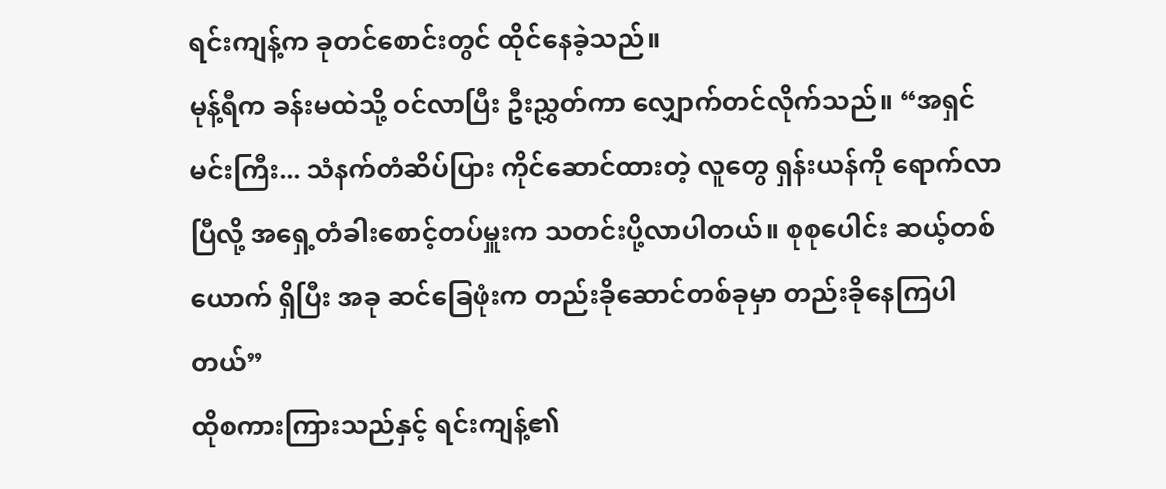ရင်းကျန့်က ခုတင်စောင်းတွင် ထိုင်နေခဲ့သည်။
မုန့်ရီက ခန်းမထဲသို့ ဝင်လာပြီး ဦးညွှတ်ကာ လျှောက်တင်လိုက်သည်။ “အရှင်မင်းကြီး... သံနက်တံဆိပ်ပြား ကိုင်ဆောင်ထားတဲ့ လူတွေ ရှန်းယန်ကို ရောက်လာပြီလို့ အရှေ့တံခါးစောင့်တပ်မှူးက သတင်းပို့လာပါတယ်။ စုစုပေါင်း ဆယ့်တစ်ယောက် ရှိပြီး အခု ဆင်ခြေဖုံးက တည်းခိုဆောင်တစ်ခုမှာ တည်းခိုနေကြပါတယ်”
ထိုစကားကြားသည်နှင့် ရင်းကျန့်၏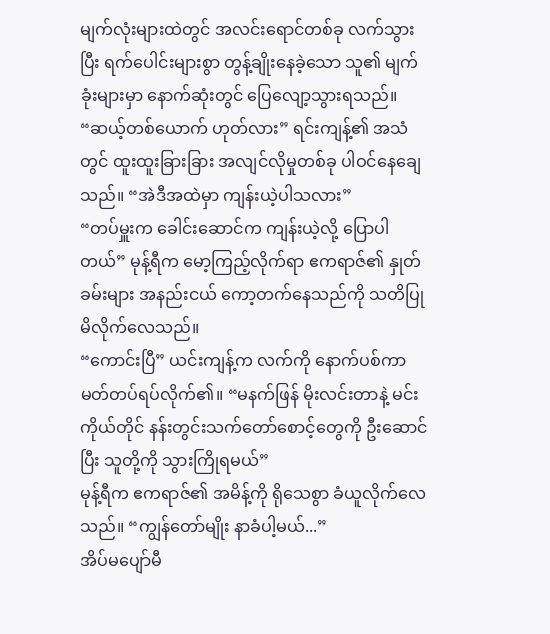မျက်လုံးများထဲတွင် အလင်းရောင်တစ်ခု လက်သွားပြီး ရက်ပေါင်းများစွာ တွန့်ချိုးနေခဲ့သော သူ၏ မျက်ခုံးများမှာ နောက်ဆုံးတွင် ပြေလျော့သွားရသည်။
“ဆယ့်တစ်ယောက် ဟုတ်လား” ရင်းကျန့်၏ အသံတွင် ထူးထူးခြားခြား အလျင်လိုမှုတစ်ခု ပါဝင်နေချေသည်။ “အဲဒီအထဲမှာ ကျန်းယဲ့ပါသလား”
“တပ်မှူးက ခေါင်းဆောင်က ကျန်းယဲ့လို့ ပြောပါတယ်” မုန့်ရီက မော့ကြည့်လိုက်ရာ ဧကရာဇ်၏ နှုတ်ခမ်းများ အနည်းငယ် ကော့တက်နေသည်ကို သတိပြုမိလိုက်လေသည်။
“ကောင်းပြီ” ယင်းကျန့်က လက်ကို နောက်ပစ်ကာ မတ်တပ်ရပ်လိုက်၏။ “မနက်ဖြန် မိုးလင်းတာနဲ့ မင်းကိုယ်တိုင် နန်းတွင်းသက်တော်စောင့်တွေကို ဦးဆောင်ပြီး သူတို့ကို သွားကြိုရမယ်”
မုန့်ရီက ဧကရာဇ်၏ အမိန့်ကို ရိုသေစွာ ခံယူလိုက်လေသည်။ “ကျွန်တော်မျိုး နာခံပါ့မယ်...”
အိပ်မပျော်မီ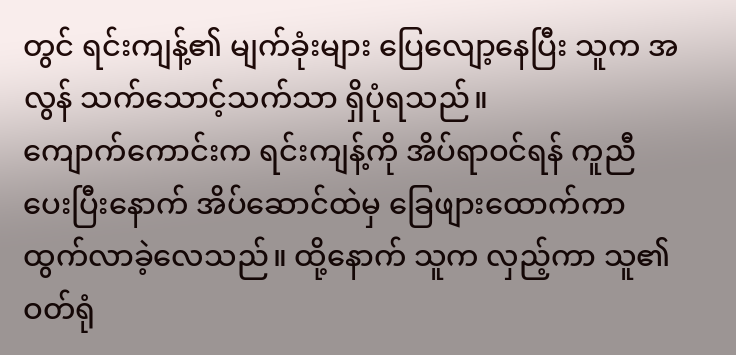တွင် ရင်းကျန့်၏ မျက်ခုံးများ ပြေလျော့နေပြီး သူက အလွန် သက်သောင့်သက်သာ ရှိပုံရသည်။
ကျောက်ကောင်းက ရင်းကျန့်ကို အိပ်ရာဝင်ရန် ကူညီပေးပြီးနောက် အိပ်ဆောင်ထဲမှ ခြေဖျားထောက်ကာ ထွက်လာခဲ့လေသည်။ ထို့နောက် သူက လှည့်ကာ သူ၏ ဝတ်ရုံ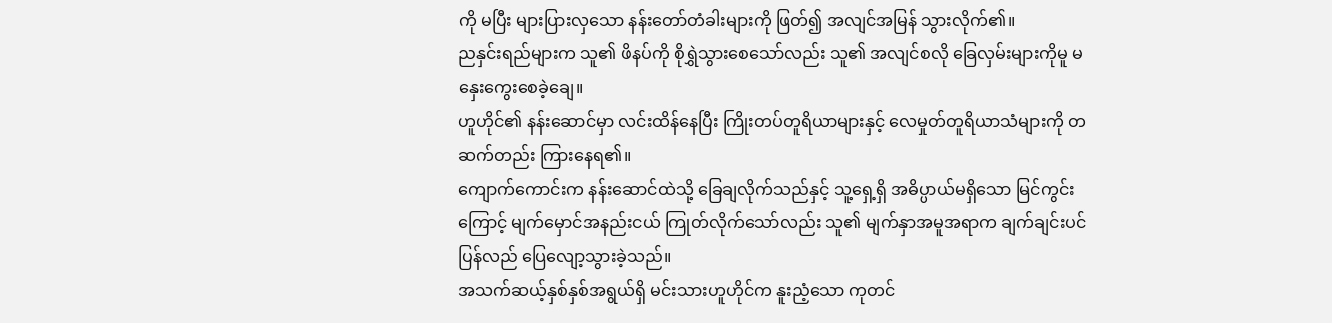ကို မပြီး များပြားလှသော နန်းတော်တံခါးများကို ဖြတ်၍ အလျင်အမြန် သွားလိုက်၏။
ညနှင်းရည်များက သူ၏ ဖိနပ်ကို စိုရွှဲသွားစေသော်လည်း သူ၏ အလျင်စလို ခြေလှမ်းများကိုမူ မနှေးကွေးစေခဲ့ချေ။
ဟူဟိုင်၏ နန်းဆောင်မှာ လင်းထိန်နေပြီး ကြိုးတပ်တူရိယာများနှင့် လေမှုတ်တူရိယာသံများကို တဆက်တည်း ကြားနေရ၏။
ကျောက်ကောင်းက နန်းဆောင်ထဲသို့ ခြေချလိုက်သည်နှင့် သူ့ရှေ့ရှိ အဓိပ္ပာယ်မရှိသော မြင်ကွင်းကြောင့် မျက်မှောင်အနည်းငယ် ကြုတ်လိုက်သော်လည်း သူ၏ မျက်နှာအမူအရာက ချက်ချင်းပင် ပြန်လည် ပြေလျော့သွားခဲ့သည်။
အသက်ဆယ့်နှစ်နှစ်အရွယ်ရှိ မင်းသားဟူဟိုင်က နူးညံ့သော ကုတင်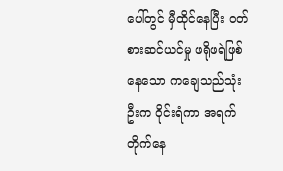ပေါ်တွင် မှီထိုင်နေပြီး ဝတ်စားဆင်ယင်မှု ဖရိုဖရဲဖြစ်နေသော ကချေသည်သုံးဦးက ဝိုင်းရံကာ အရက်တိုက်နေ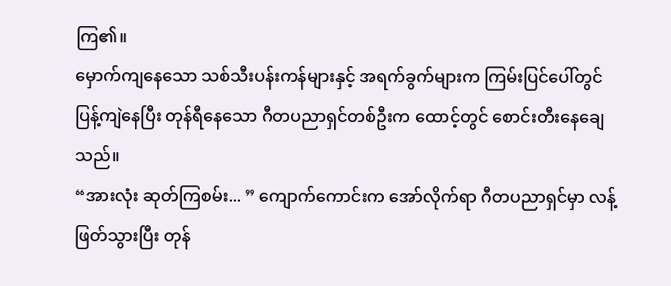ကြ၏။
မှောက်ကျနေသော သစ်သီးပန်းကန်များနှင့် အရက်ခွက်များက ကြမ်းပြင်ပေါ်တွင် ပြန့်ကျဲနေပြီး တုန်ရီနေသော ဂီတပညာရှင်တစ်ဦးက ထောင့်တွင် စောင်းတီးနေချေသည်။
“အားလုံး ဆုတ်ကြစမ်း... ” ကျောက်ကောင်းက အော်လိုက်ရာ ဂီတပညာရှင်မှာ လန့်ဖြတ်သွားပြီး တုန်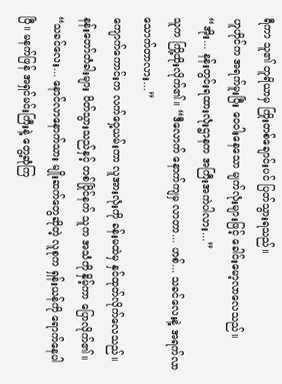ရီကာ သူ၏ တူရိယာမှ ကြိုးတစ်ချောင်းပင် ပြတ်သွားရသည်။
ဟူဟိုင်က အရက်မူးပြီး ဝေဝါးနေသော မျက်လုံးများဖြင့် ခေါင်းမော့လာလေသည်။ “အိုး... နန်းတွင်းရထားလုံးဌာနက အကြီးအကဲပါလား...”
သူက ကြို့ထိုးလိုက်၏။ “ဒီလောက် နောက်ကျမှ လာတာ... ဟစ်... သခင်လေးနဲ့ အရက်လာသောက်တာလား...”
ကျောက်ကောင်းက လက်ဝှေ့ယမ်းကာ လူအားလုံးကို ခန်းမထဲမှ နှင်ထုတ်လိုက်လေသည်။
နန်းတော်တံခါးများ ပိတ်သွားသည်နှင့် တစ်ပြိုင်နက် သူက အသံကို နှိမ့်ကာ ပြောလိုက်၏။ “သခင်လေး... နောင်လာနောက်သား မျိုးဆက်တွေဆိုတဲ့ လူစုက ရှန်းယန်ကို ရောက်နေပါပြီ။ မနက်ဖြန် အရှင်မင်းကြီးနဲ့ တွေ့ဆုံကြ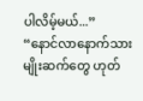ပါလိမ့်မယ်...”
“နောင်လာနောက်သားမျိုးဆက်တွေ ဟုတ်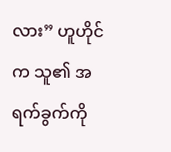လား” ဟူဟိုင်က သူ၏ အရက်ခွက်ကို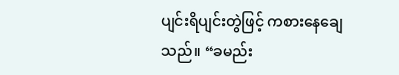ပျင်းရိပျင်းတွဲဖြင့် ကစားနေချေသည်။ “ခမည်း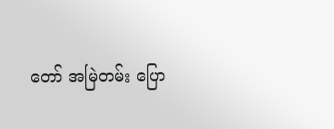တော် အမြဲတမ်း ပြော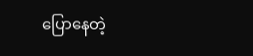ပြောနေတဲ့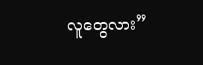လူတွေလား”